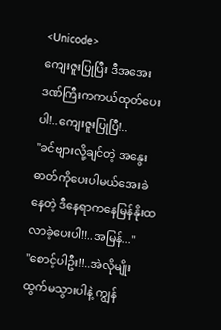<Unicode>
ကျေးဇူးပြုပြီး ဒီအအေးဒဏ်ကြီးကကယ်ထုတ်ပေးပါ!..ကျေးဇူးပြုပြီ!..
"ခင်ဗျားလို့ချင်တဲ့ အနွေးဓာတ်ကိုပေးပါမယ်အေးခဲနေတဲ့ ဒီနေရာကနေမြန်နိုးထလာခဲ့ပေးပါ!!..အမြန်..."
"စောင့်ပါဦး!!..အဲလိုမျိုးထွက်မသွားပါနဲ့ ကျွန်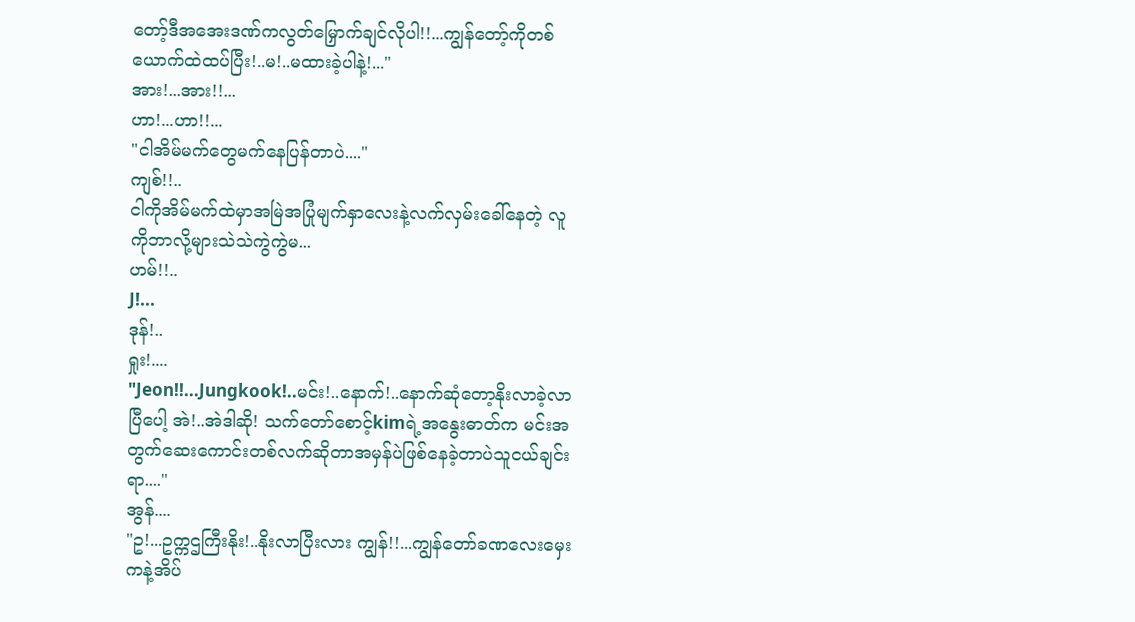တော့်ဒီအအေးဒဏ်ကလွတ်မြှောက်ချင်လိုပါ!!...ကျွန်တော့်ကိုတစ်ယောက်ထဲထပ်ပြီး!..မ!..မထားခဲ့ပါနဲ့!..."
အား!...အား!!...
ဟာ!...ဟာ!!...
"ငါအိမ်မက်တွေမက်နေပြန်တာပဲ...."
ကျစ်!!..
ငါကိုအိမ်မက်ထဲမှာအမြဲအပြုံမျက်နှာလေးနဲ့လက်လှမ်းခေါ်နေတဲ့ လူကိုဘာလို့များသဲသဲကွဲကွဲမ...
ဟမ်!!..
J!...
ဒုန်!..
ရှုး!....
"Jeon!!...Jungkook!..မင်း!..နောက်!..နောက်ဆုံတော့နိုးလာခဲ့လာပြီပေါ့ အဲ!..အဲဒါဆို! သက်တော်စောင့်kimရဲ့အနွေးဓာတ်က မင်းအတွက်ဆေးကောင်းတစ်လက်ဆိုတာအမှန်ပဲဖြစ်နေခဲ့တာပဲသူငယ်ချင်းရာ...."
အွန်....
"ဥ!...ဥက္ကဌကြီးနိုး!..နိုးလာပြီးလား ကျွန်!!...ကျွန်တော်ခဏလေးမှေးကနဲ့အိပ်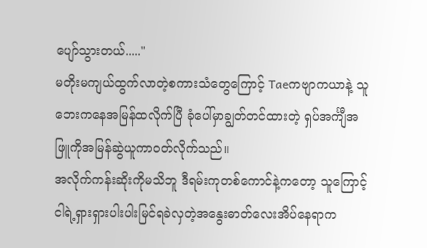ပျော်သွားတယ်....."
မတိုးမကျယ်ထွက်လာတဲ့စကားသံတွေကြောင့် Taeကဗျာကယာနဲ့ သူဘေးကနေအမြန်ထလိုက်ပြီ ခုံပေါ်မှာချွတ်တင်ထားတဲ့ ရှပ်အင်္ကျီအဖြူကိုအမြန်ဆွဲယူကာဝတ်လိုက်သည်။
အလိုက်ကန်းဆိုးကိုမသိဘူ ဒီရမ်းကုတစ်ကောင်နဲ့ကတော့ သူကြောင့် ငါရဲ့ရှားရှားပါးပါးမြင်ရခဲလှတဲ့အနွေးဓာတ်လေးအိပ်နေရာက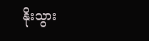နိုးသွား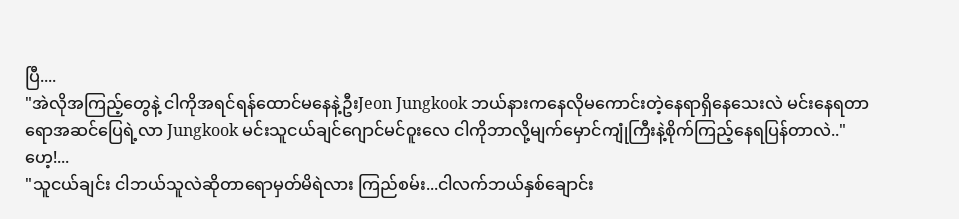ပြီ....
"အဲလိုအကြည့်တွေနဲ့ ငါကိုအရင်ရန်ထောင်မနေနဲ့ဦးJeon Jungkook ဘယ်နားကနေလိုမကောင်းတဲ့နေရာရှိနေသေးလဲ မင်းနေရတာရောအဆင်ပြေရဲ့လာ Jungkook မင်းသူငယ်ချင်ဂျောင်မင်ဝူးလေ ငါကိုဘာလို့မျက်မှောင်ကျုံကြီးနဲ့စိုက်ကြည့်နေရပြန်တာလဲ.."
ဟေ့!...
"သူငယ်ချင်း ငါဘယ်သူလဲဆိုတာရောမှတ်မိရဲလား ကြည်စမ်း...ငါလက်ဘယ်နှစ်ချောင်း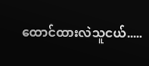ထောင်ထားလဲသူငယ်.....